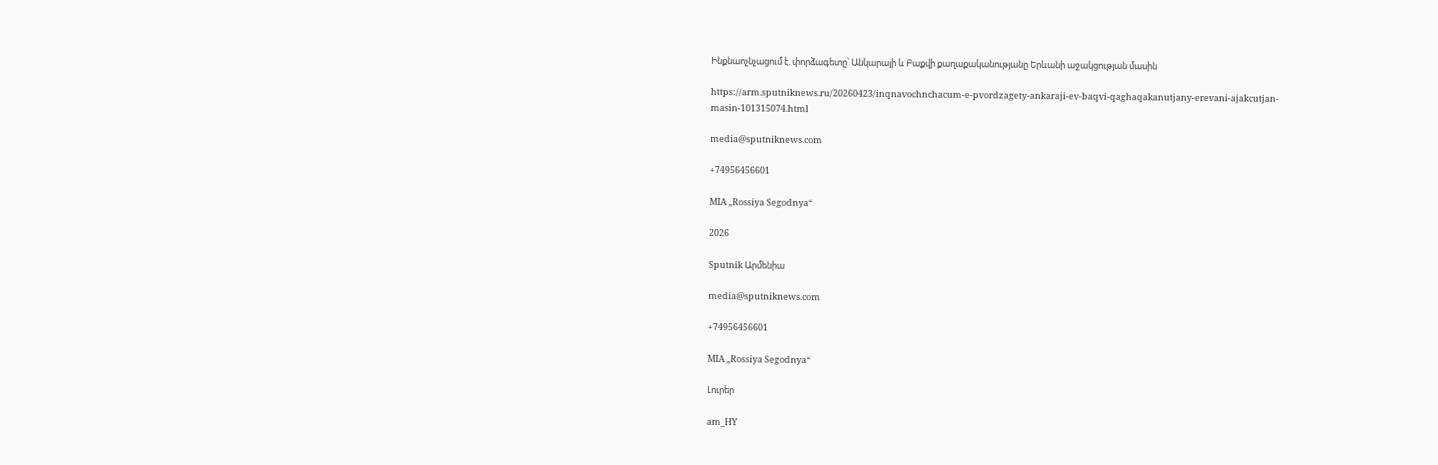Ինքնաոչնչացում է. փորձագետը՝ Անկարայի և Բաքվի քաղաքականությանը Երևանի աջակցության մասին

https://arm.sputniknews.ru/20260423/inqnavochnchacum-e-pvordzagety-ankaraji-ev-baqvi-qaghaqakanutjany-erevani-ajakcutjan-masin-101315074.html

media@sputniknews.com

+74956456601

MIA „Rossiya Segodnya“

2026

Sputnik Արմենիա

media@sputniknews.com

+74956456601

MIA „Rossiya Segodnya“

Լուրեր

am_HY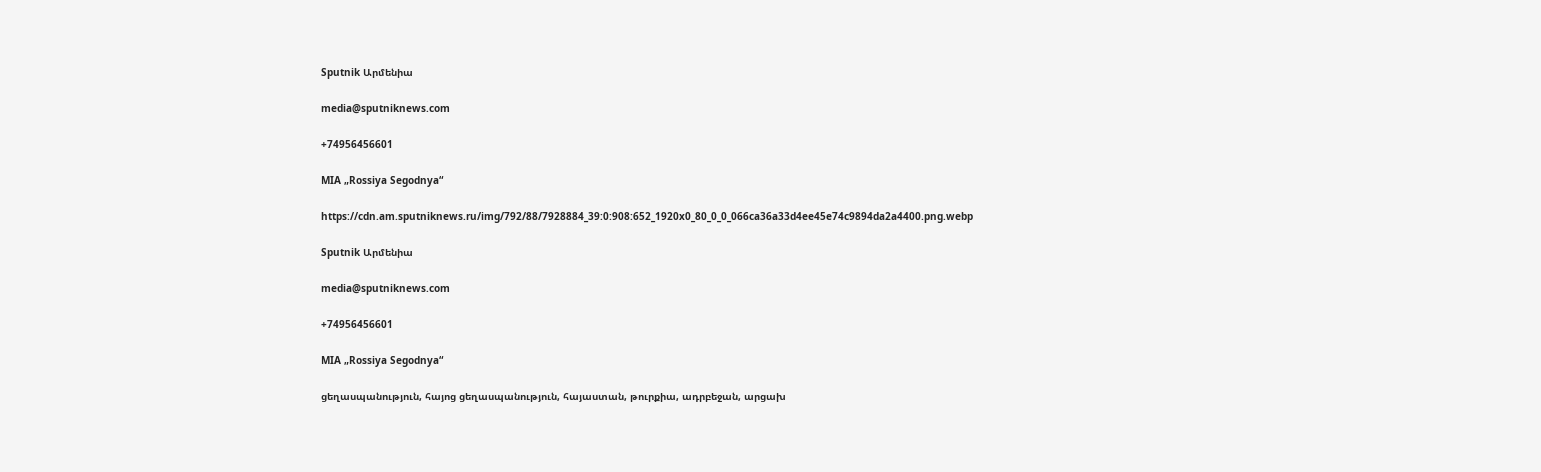Sputnik Արմենիա

media@sputniknews.com

+74956456601

MIA „Rossiya Segodnya“

https://cdn.am.sputniknews.ru/img/792/88/7928884_39:0:908:652_1920x0_80_0_0_066ca36a33d4ee45e74c9894da2a4400.png.webp

Sputnik Արմենիա

media@sputniknews.com

+74956456601

MIA „Rossiya Segodnya“

ցեղասպանություն, հայոց ցեղասպանություն, հայաստան, թուրքիա, ադրբեջան, արցախ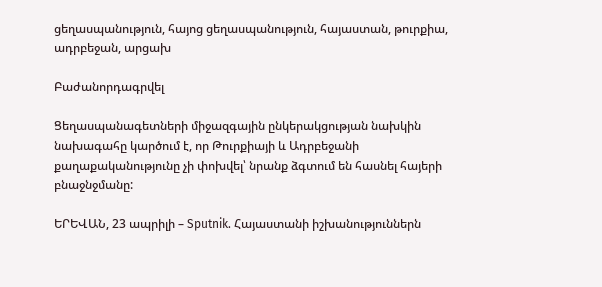ցեղասպանություն, հայոց ցեղասպանություն, հայաստան, թուրքիա, ադրբեջան, արցախ

Բաժանորդագրվել

Ցեղասպանագետների միջազգային ընկերակցության նախկին նախագահը կարծում է, որ Թուրքիայի և Ադրբեջանի քաղաքականությունը չի փոխվել՝ նրանք ձգտում են հասնել հայերի բնաջնջմանը:

ԵՐԵՎԱՆ, 23 ապրիլի – Sputnik. Հայաստանի իշխանություններն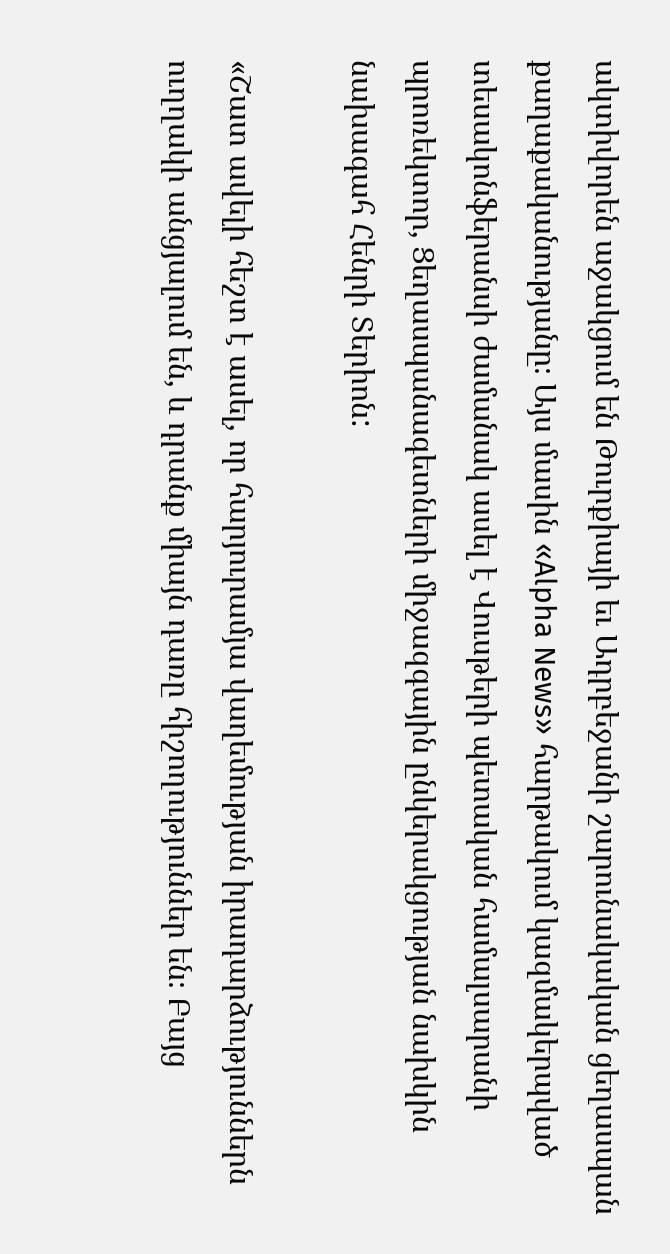ակտիվորեն աջակցում են Թուրքիայի եւ Ադրբեջանի շարունակական ցեղասպան քաղաքականությանը։ Այս մասին «Alpha News» հարթակում կազմակերպված տեսակոնֆերանսի ժամանակ ասել է Վուսթերի պետական համալսարանի պրոռեկտոր, Ցեղասպանագետների միջազգային ընկերակցության նախկին նախագահ Հենրի Տերիոն:

«Շատ ավելի հեշտ է ասել, որ հարյուրամյա վաղեմության իրադարձություններն ուղղակի անցյալում են, և դրանք միայն դառը հիշողություններ են։ Բայց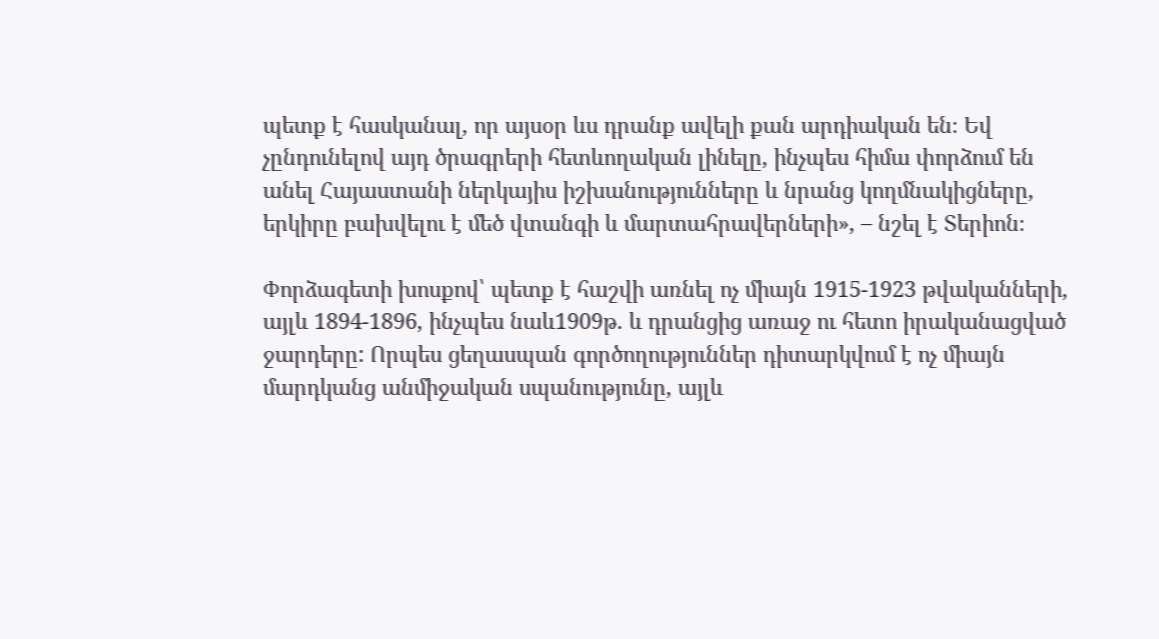պետք է հասկանալ, որ այսօր ևս դրանք ավելի քան արդիական են։ Եվ չընդունելով այդ ծրագրերի հետևողական լինելը, ինչպես հիմա փորձում են անել Հայաստանի ներկայիս իշխանությունները և նրանց կողմնակիցները, երկիրը բախվելու է մեծ վտանգի և մարտահրավերների», – նշել է Տերիոն։

Փորձագետի խոսքով՝ պետք է հաշվի առնել ոչ միայն 1915-1923 թվականների, այլև 1894-1896, ինչպես նաև1909թ. և դրանցից առաջ ու հետո իրականացված ջարդերը: Որպես ցեղասպան գործողություններ դիտարկվում է ոչ միայն մարդկանց անմիջական սպանությունը, այլև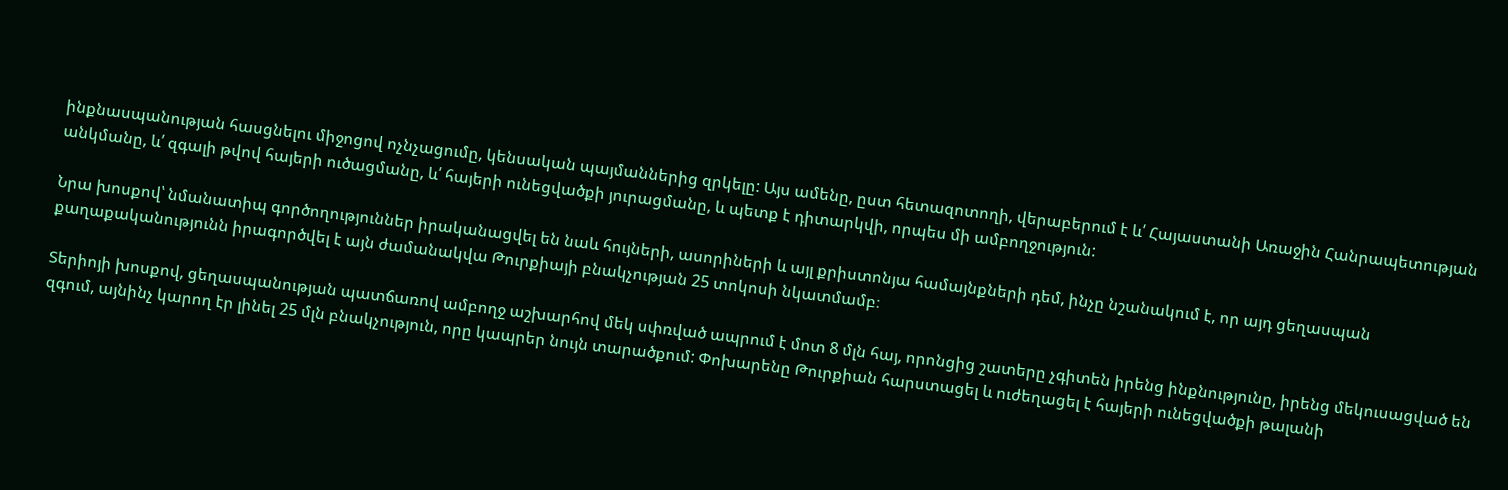ինքնասպանության հասցնելու միջոցով ոչնչացումը, կենսական պայմաններից զրկելը: Այս ամենը, ըստ հետազոտողի, վերաբերում է և՛ Հայաստանի Առաջին Հանրապետության անկմանը, և՛ զգալի թվով հայերի ուծացմանը, և՛ հայերի ունեցվածքի յուրացմանը, և պետք է դիտարկվի, որպես մի ամբողջություն:

Նրա խոսքով՝ նմանատիպ գործողություններ իրականացվել են նաև հույների, ասորիների և այլ քրիստոնյա համայնքների դեմ, ինչը նշանակում է, որ այդ ցեղասպան քաղաքականությունն իրագործվել է այն ժամանակվա Թուրքիայի բնակչության 25 տոկոսի նկատմամբ։

Տերիոյի խոսքով, ցեղասպանության պատճառով ամբողջ աշխարհով մեկ սփռված ապրում է մոտ 8 մլն հայ, որոնցից շատերը չգիտեն իրենց ինքնությունը, իրենց մեկուսացված են զգում, այնինչ կարող էր լինել 25 մլն բնակչություն, որը կապրեր նույն տարածքում: Փոխարենը Թուրքիան հարստացել և ուժեղացել է հայերի ունեցվածքի թալանի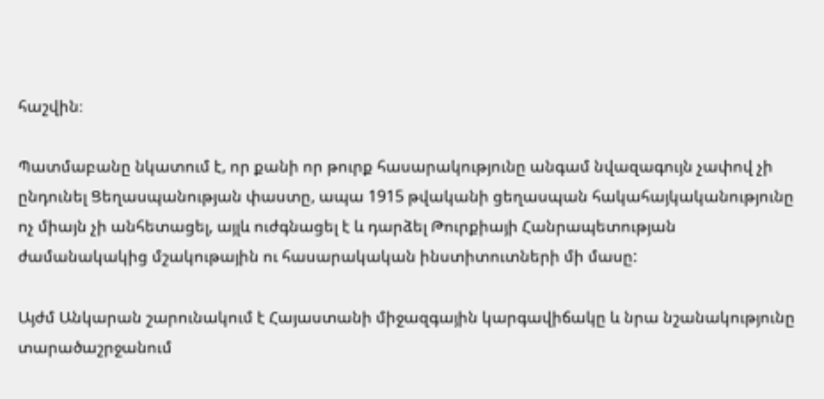հաշվին։

Պատմաբանը նկատում է, որ քանի որ թուրք հասարակությունը անգամ նվազագույն չափով չի ընդունել Ցեղասպանության փաստը, ապա 1915 թվականի ցեղասպան հակահայկականությունը ոչ միայն չի անհետացել, այլև ուժգնացել է և դարձել Թուրքիայի Հանրապետության ժամանակակից մշակութային ու հասարակական ինստիտուտների մի մասը:

Այժմ Անկարան շարունակում է Հայաստանի միջազգային կարգավիճակը և նրա նշանակությունը տարածաշրջանում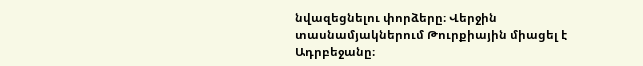նվազեցնելու փորձերը։ Վերջին տասնամյակներում Թուրքիային միացել է Ադրբեջանը։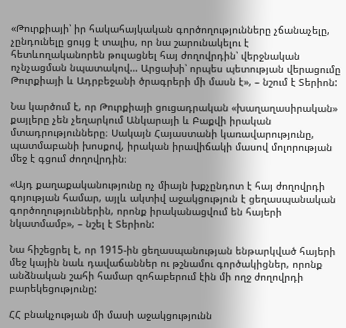«Թուրքիայի՝ իր հակահայկական գործողությունները չճանաչելը, չընդունելը ցույց է տալիս, որ նա շարունակելու է հետևողականորեն թուլացնել հայ ժողովրդին՝ վերջնական ոչնչացման նպատակով… Արցախի՝ որպես պետության վերացումը Թուրքիայի և Ադրբեջանի ծրագրերի մի մասն է», – նշում է Տերիոն:

Նա կարծում է, որ Թուրքիայի ցուցադրական «խաղաղասիրական» քայլերը չեն չեղարկում Անկարայի և Բաքվի իրական մտադրությունները։ Սակայն Հայաստանի կառավարությունը, պատմաբանի խոսքով, իրական իրավիճակի մասով մոլորության մեջ է գցում ժողովրդին։

«Այդ քաղաքականությունը ոչ միայն խքչընդոտ է հայ ժողովրդի գոյության համար, այլև ակտիվ աջակցություն է ցեղասպանական գործողություններին, որոնք իրականացվում են հայերի նկատմամբ», – նշել է Տերիոն:

Նա հիշեցրել է, որ 1915-ին ցեղասպանության ենթարկված հայերի մեջ կային նաև դավաճաններ ու թշնամու գործակիցներ, որոնք անձնական շահի համար զոհաբերում էին մի ողջ ժողովրդի բարեկեցությունը:

ՀՀ բնակչության մի մասի աջակցությունն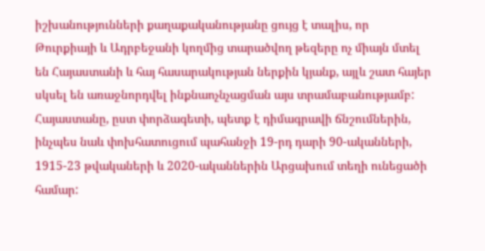իշխանությունների քաղաքականությանը ցույց է տալիս, որ Թուրքիայի և Ադրբեջանի կողմից տարածվող թեզերը ոչ միայն մտել են Հայաստանի և հայ հասարակության ներքին կյանք, այլև շատ հայեր սկսել են առաջնորդվել ինքնաոչնչացման այս տրամաբանությամբ: Հայաստանը, ըստ փորձագետի, պետք է դիմագրավի ճնշումներին, ինչպես նաև փոխհատուցում պահանջի 19-րդ դարի 90-ականների, 1915-23 թվակաների և 2020-ականներին Արցախում տեղի ունեցածի համար: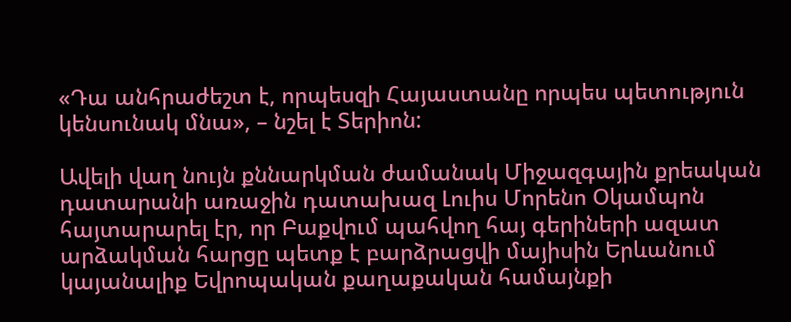«Դա անհրաժեշտ է, որպեսզի Հայաստանը որպես պետություն կենսունակ մնա», – նշել է Տերիոն:

Ավելի վաղ նույն քննարկման ժամանակ Միջազգային քրեական դատարանի առաջին դատախազ Լուիս Մորենո Օկամպոն հայտարարել էր, որ Բաքվում պահվող հայ գերիների ազատ արձակման հարցը պետք է բարձրացվի մայիսին Երևանում կայանալիք Եվրոպական քաղաքական համայնքի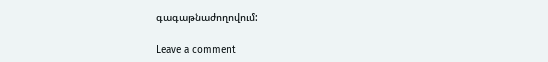գագաթնաժողովում:

Leave a comment